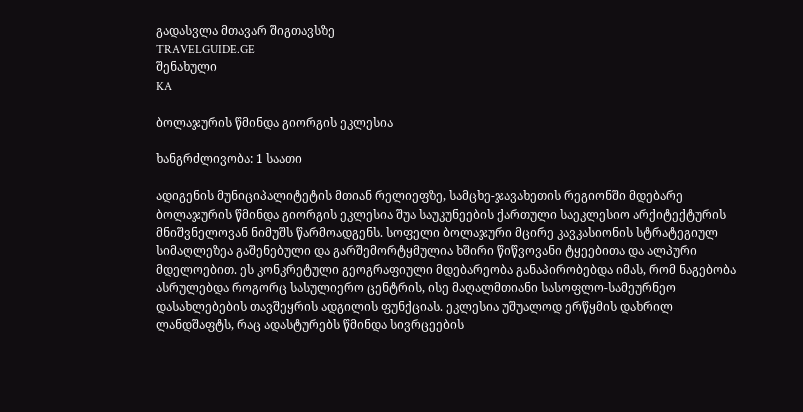გადასვლა მთავარ შიგთავსზე
TRAVELGUIDE.GE
შენახული
KA

ბოლაჯურის წმინდა გიორგის ეკლესია

ხანგრძლივობა: 1 საათი

ადიგენის მუნიციპალიტეტის მთიან რელიეფზე, სამცხე-ჯავახეთის რეგიონში მდებარე ბოლაჯურის წმინდა გიორგის ეკლესია შუა საუკუნეების ქართული საეკლესიო არქიტექტურის მნიშვნელოვან ნიმუშს წარმოადგენს. სოფელი ბოლაჯური მცირე კავკასიონის სტრატეგიულ სიმაღლეზეა გაშენებული და გარშემორტყმულია ხშირი წიწვოვანი ტყეებითა და ალპური მდელოებით. ეს კონკრეტული გეოგრაფიული მდებარეობა განაპირობებდა იმას, რომ ნაგებობა ასრულებდა როგორც სასულიერო ცენტრის, ისე მაღალმთიანი სასოფლო-სამეურნეო დასახლებების თავშეყრის ადგილის ფუნქციას. ეკლესია უშუალოდ ერწყმის დახრილ ლანდშაფტს, რაც ადასტურებს წმინდა სივრცეების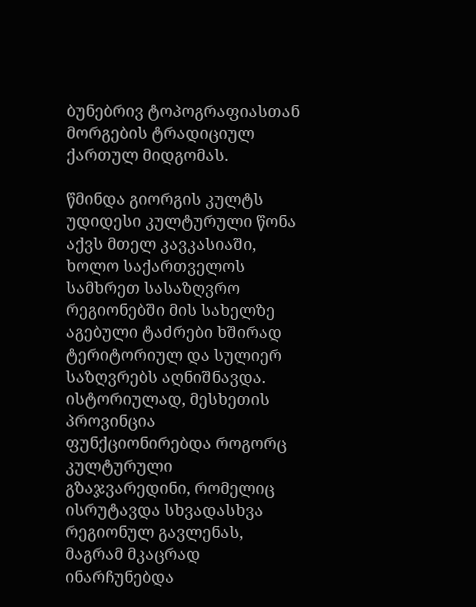ბუნებრივ ტოპოგრაფიასთან მორგების ტრადიციულ ქართულ მიდგომას.

წმინდა გიორგის კულტს უდიდესი კულტურული წონა აქვს მთელ კავკასიაში, ხოლო საქართველოს სამხრეთ სასაზღვრო რეგიონებში მის სახელზე აგებული ტაძრები ხშირად ტერიტორიულ და სულიერ საზღვრებს აღნიშნავდა. ისტორიულად, მესხეთის პროვინცია ფუნქციონირებდა როგორც კულტურული გზაჯვარედინი, რომელიც ისრუტავდა სხვადასხვა რეგიონულ გავლენას, მაგრამ მკაცრად ინარჩუნებდა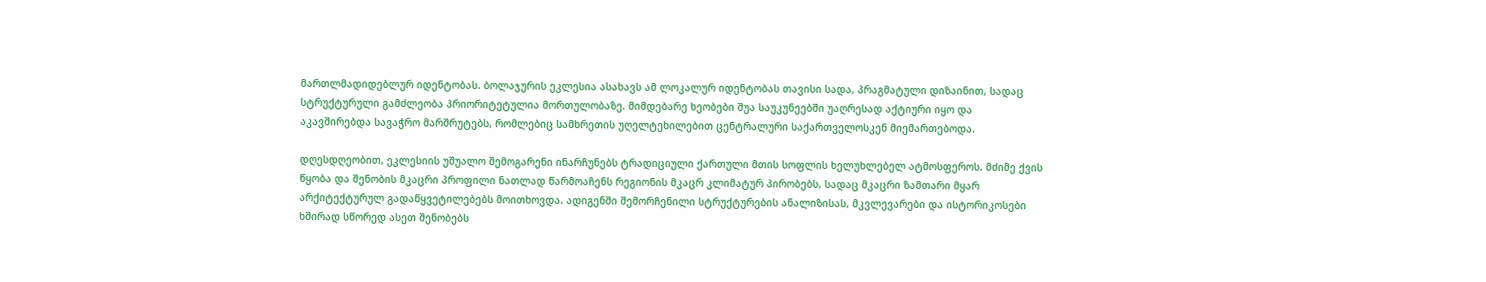მართლმადიდებლურ იდენტობას. ბოლაჯურის ეკლესია ასახავს ამ ლოკალურ იდენტობას თავისი სადა, პრაგმატული დიზაინით, სადაც სტრუქტურული გამძლეობა პრიორიტეტულია მორთულობაზე. მიმდებარე ხეობები შუა საუკუნეებში უაღრესად აქტიური იყო და აკავშირებდა სავაჭრო მარშრუტებს, რომლებიც სამხრეთის უღელტეხილებით ცენტრალური საქართველოსკენ მიემართებოდა.

დღესდღეობით, ეკლესიის უშუალო შემოგარენი ინარჩუნებს ტრადიციული ქართული მთის სოფლის ხელუხლებელ ატმოსფეროს. მძიმე ქვის წყობა და შენობის მკაცრი პროფილი ნათლად წარმოაჩენს რეგიონის მკაცრ კლიმატურ პირობებს, სადაც მკაცრი ზამთარი მყარ არქიტექტურულ გადაწყვეტილებებს მოითხოვდა. ადიგენში შემორჩენილი სტრუქტურების ანალიზისას, მკვლევარები და ისტორიკოსები ხშირად სწორედ ასეთ შენობებს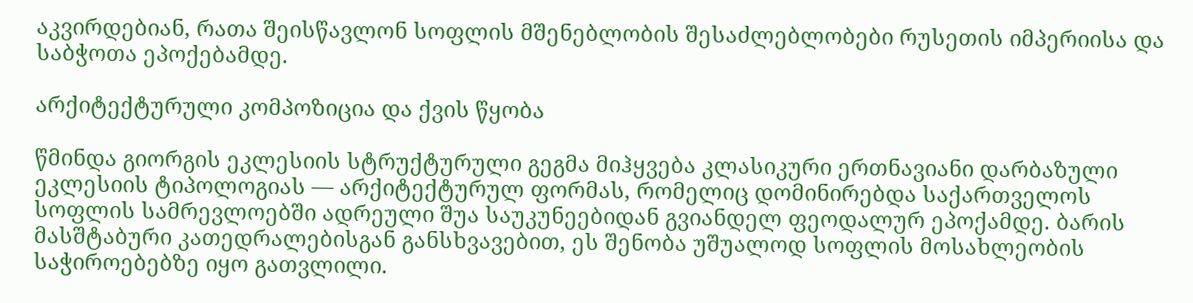აკვირდებიან, რათა შეისწავლონ სოფლის მშენებლობის შესაძლებლობები რუსეთის იმპერიისა და საბჭოთა ეპოქებამდე.

არქიტექტურული კომპოზიცია და ქვის წყობა

წმინდა გიორგის ეკლესიის სტრუქტურული გეგმა მიჰყვება კლასიკური ერთნავიანი დარბაზული ეკლესიის ტიპოლოგიას — არქიტექტურულ ფორმას, რომელიც დომინირებდა საქართველოს სოფლის სამრევლოებში ადრეული შუა საუკუნეებიდან გვიანდელ ფეოდალურ ეპოქამდე. ბარის მასშტაბური კათედრალებისგან განსხვავებით, ეს შენობა უშუალოდ სოფლის მოსახლეობის საჭიროებებზე იყო გათვლილი.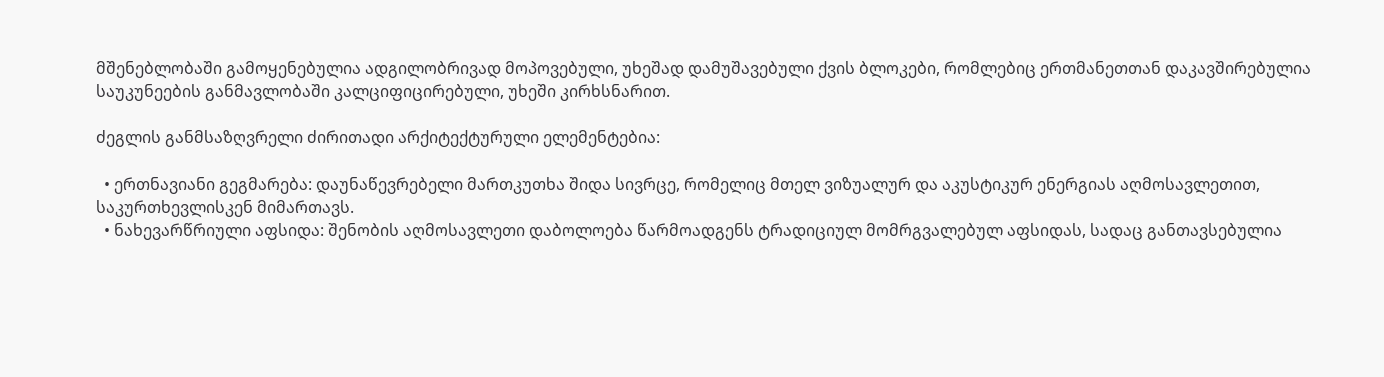მშენებლობაში გამოყენებულია ადგილობრივად მოპოვებული, უხეშად დამუშავებული ქვის ბლოკები, რომლებიც ერთმანეთთან დაკავშირებულია საუკუნეების განმავლობაში კალციფიცირებული, უხეში კირხსნარით.

ძეგლის განმსაზღვრელი ძირითადი არქიტექტურული ელემენტებია:

  • ერთნავიანი გეგმარება: დაუნაწევრებელი მართკუთხა შიდა სივრცე, რომელიც მთელ ვიზუალურ და აკუსტიკურ ენერგიას აღმოსავლეთით, საკურთხევლისკენ მიმართავს.
  • ნახევარწრიული აფსიდა: შენობის აღმოსავლეთი დაბოლოება წარმოადგენს ტრადიციულ მომრგვალებულ აფსიდას, სადაც განთავსებულია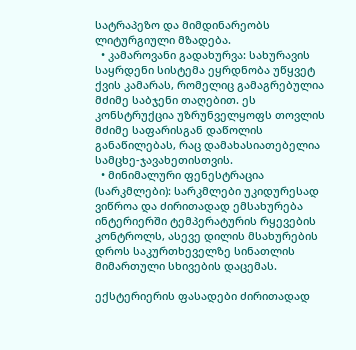სატრაპეზო და მიმდინარეობს ლიტურგიული მზადება.
  • კამაროვანი გადახურვა: სახურავის საყრდენი სისტემა ეყრდნობა უწყვეტ ქვის კამარას, რომელიც გამაგრებულია მძიმე საბჯენი თაღებით. ეს კონსტრუქცია უზრუნველყოფს თოვლის მძიმე საფარისგან დაწოლის განაწილებას, რაც დამახასიათებელია სამცხე-ჯავახეთისთვის.
  • მინიმალური ფენესტრაცია (სარკმლები): სარკმლები უკიდურესად ვიწროა და ძირითადად ემსახურება ინტერიერში ტემპერატურის რყევების კონტროლს, ასევე დილის მსახურების დროს საკურთხეველზე სინათლის მიმართული სხივების დაცემას.

ექსტერიერის ფასადები ძირითადად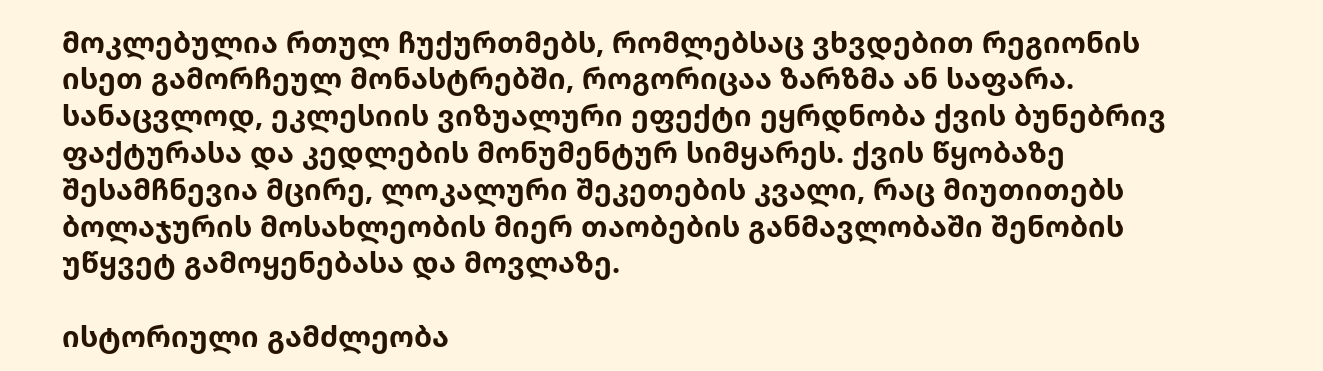მოკლებულია რთულ ჩუქურთმებს, რომლებსაც ვხვდებით რეგიონის ისეთ გამორჩეულ მონასტრებში, როგორიცაა ზარზმა ან საფარა. სანაცვლოდ, ეკლესიის ვიზუალური ეფექტი ეყრდნობა ქვის ბუნებრივ ფაქტურასა და კედლების მონუმენტურ სიმყარეს. ქვის წყობაზე შესამჩნევია მცირე, ლოკალური შეკეთების კვალი, რაც მიუთითებს ბოლაჯურის მოსახლეობის მიერ თაობების განმავლობაში შენობის უწყვეტ გამოყენებასა და მოვლაზე.

ისტორიული გამძლეობა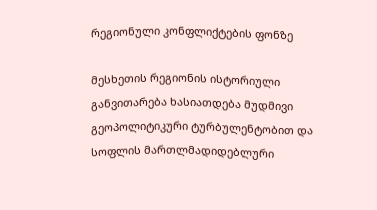რეგიონული კონფლიქტების ფონზე

მესხეთის რეგიონის ისტორიული განვითარება ხასიათდება მუდმივი გეოპოლიტიკური ტურბულენტობით და სოფლის მართლმადიდებლური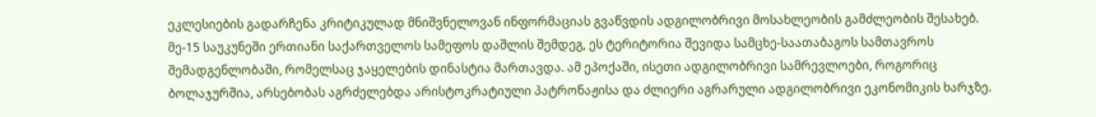ეკლესიების გადარჩენა კრიტიკულად მნიშვნელოვან ინფორმაციას გვაწვდის ადგილობრივი მოსახლეობის გამძლეობის შესახებ. მე-15 საუკუნეში ერთიანი საქართველოს სამეფოს დაშლის შემდეგ, ეს ტერიტორია შევიდა სამცხე-საათაბაგოს სამთავროს შემადგენლობაში, რომელსაც ჯაყელების დინასტია მართავდა. ამ ეპოქაში, ისეთი ადგილობრივი სამრევლოები, როგორიც ბოლაჯურშია, არსებობას აგრძელებდა არისტოკრატიული პატრონაჟისა და ძლიერი აგრარული ადგილობრივი ეკონომიკის ხარჯზე.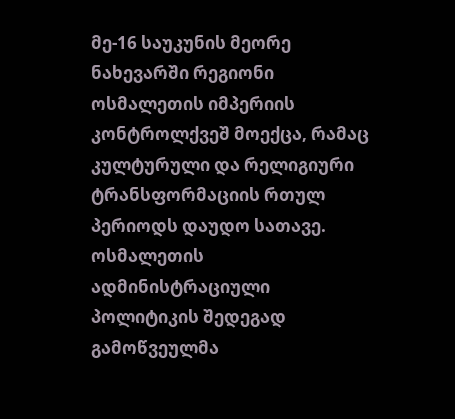მე-16 საუკუნის მეორე ნახევარში რეგიონი ოსმალეთის იმპერიის კონტროლქვეშ მოექცა, რამაც კულტურული და რელიგიური ტრანსფორმაციის რთულ პერიოდს დაუდო სათავე. ოსმალეთის ადმინისტრაციული პოლიტიკის შედეგად გამოწვეულმა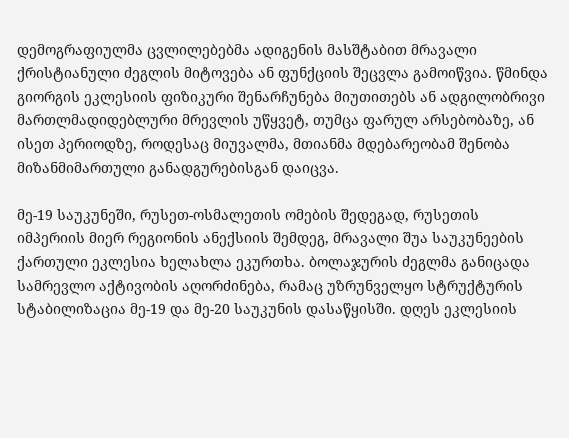დემოგრაფიულმა ცვლილებებმა ადიგენის მასშტაბით მრავალი ქრისტიანული ძეგლის მიტოვება ან ფუნქციის შეცვლა გამოიწვია. წმინდა გიორგის ეკლესიის ფიზიკური შენარჩუნება მიუთითებს ან ადგილობრივი მართლმადიდებლური მრევლის უწყვეტ, თუმცა ფარულ არსებობაზე, ან ისეთ პერიოდზე, როდესაც მიუვალმა, მთიანმა მდებარეობამ შენობა მიზანმიმართული განადგურებისგან დაიცვა.

მე-19 საუკუნეში, რუსეთ-ოსმალეთის ომების შედეგად, რუსეთის იმპერიის მიერ რეგიონის ანექსიის შემდეგ, მრავალი შუა საუკუნეების ქართული ეკლესია ხელახლა ეკურთხა. ბოლაჯურის ძეგლმა განიცადა სამრევლო აქტივობის აღორძინება, რამაც უზრუნველყო სტრუქტურის სტაბილიზაცია მე-19 და მე-20 საუკუნის დასაწყისში. დღეს ეკლესიის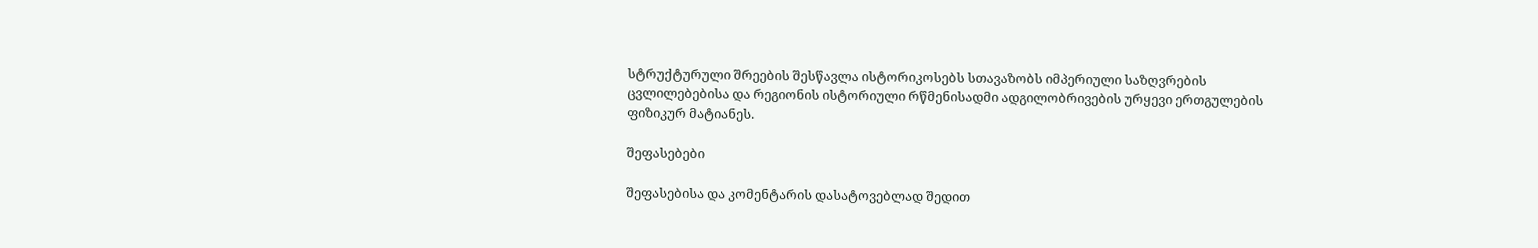სტრუქტურული შრეების შესწავლა ისტორიკოსებს სთავაზობს იმპერიული საზღვრების ცვლილებებისა და რეგიონის ისტორიული რწმენისადმი ადგილობრივების ურყევი ერთგულების ფიზიკურ მატიანეს.

შეფასებები

შეფასებისა და კომენტარის დასატოვებლად შედით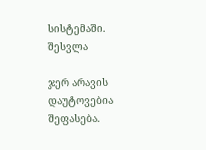სისტემაში. შესვლა

ჯერ არავის დაუტოვებია შეფასება.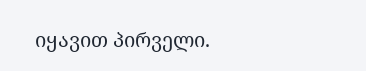იყავით პირველი.